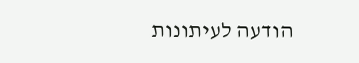הודעה לעיתונות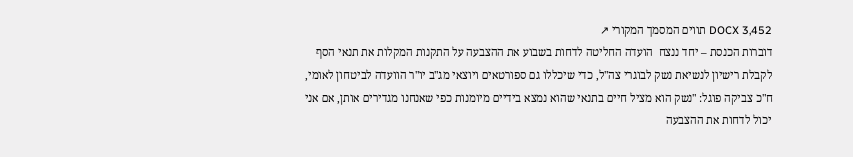DOCX 3,452 תווים המסמך המקורי ↗
דוברות הכנסת – יחד ננצח  הועדה החליטה לדחות בשבוע את ההצבעה על התקנות המקלות את תנאי הסף לקבלת רישיון לנשיאת נשק לבוגרי צה"ל, כדי שיכללו גם ספורטאים ויוצאי מג"ב יו"ר הוועדה לביטחון לאומי, ח"כ צביקה פוגל: "נשק הוא מציל חיים בתנאי שהוא נמצא בידיים מיומנות כפי שאנחנו מגדירים אותן, אם אני יכול לדחות את ההצבעה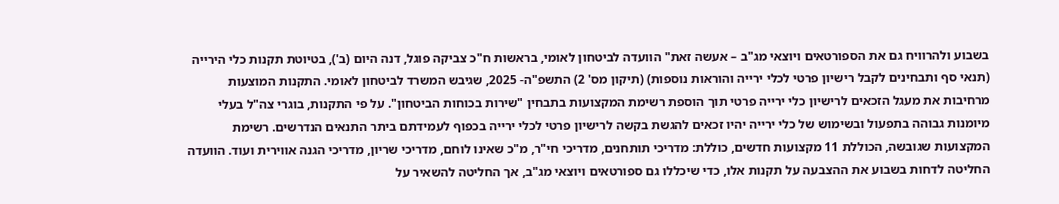בשבוע ולהרוויח גם את הספורטאים ויוצאי מג"ב – אעשה זאת" הוועדה לביטחון לאומי, בראשות ח"כ צביקה פוגל, דנה היום (ב'), בטיוטת תקנות כלי הירייה (תנאי סף ותבחינים לקבל רישיון פרטי לכלי ירייה והוראות נוספות) (תיקון מס' 2) התשפ"ה- 2025, שגיבש המשרד לביטחון לאומי. התקנות המוצעות מרחיבות את מעגל הזכאים לרישיון כלי ירייה פרטי תוך הוספת רשימת המקצועות בתבחין "שירות בכוחות הביטחון". על פי התקנות, בוגרי צה"ל בעלי מיומנות גבוהה בתפעול ובשימוש של כלי ירייה יהיו זכאים להגשת בקשה לרישיון פרטי לכלי ירייה בכפוף לעמידתם ביתר התנאים הנדרשים. רשימת המקצועות שגובשה, הכוללת 11 מקצועות חדשים, כוללת: מדריכי תותחנים, מדריכי חי"ר, מ"כ שאינו לוחם, מדריכי שריון, מדריכי הגנה אווירית ועוד. הוועדה החליטה לדחות בשבוע את ההצבעה על תקנות אלו, כדי שיכללו גם ספורטאים ויוצאי מג"ב, אך החליטה להשאיר על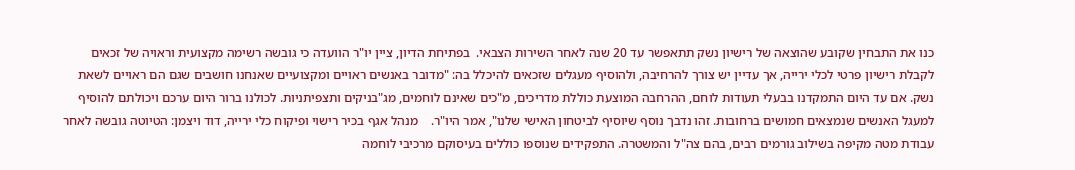כנו את התבחין שקובע שהוצאה של רישיון נשק תתאפשר עד 20 שנה לאחר השירות הצבאי.  בפתיחת הדיון, ציין יו"ר הוועדה כי גובשה רשימה מקצועית וראויה של זכאים לקבלת רישיון פרטי לכלי ירייה, אך עדיין יש צורך להרחיבה, ולהוסיף מעגלים שזכאים להיכלל בה: "מדובר באנשים ראויים ומקצועיים שאנחנו חושבים שגם הם ראויים לשאת נשק. אם עד היום התמקדנו בבעלי תעודות לוחם, ההרחבה המוצעת כוללת מדריכים, מ"כים שאינם לוחמים, מג"בניקים ותצפיתניות. לכולנו ברור היום ערכם ויכולתם להוסיף למעגל האנשים שנמצאים חמושים ברחובות. זהו נדבך נוסף שיוסיף לביטחון האישי שלנו", אמר היו"ר.    מנהל אגף בכיר רישוי ופיקוח כלי ירייה, דוד ויצמן: הטיוטה גובשה לאחר עבודת מטה מקיפה בשילוב גורמים רבים, בהם צה"ל והמשטרה. התפקידים שנוספו כוללים בעיסוקם מרכיבי לוחמה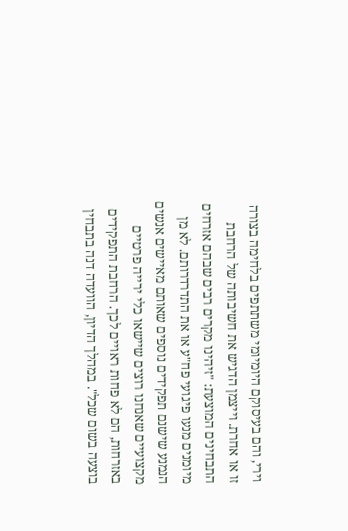וירי, והם בעיסוקם היומיומי משתתפים בלחימה בצורה זו או אחרת. וייצמן הדגיש את חשיבותה של הרחבת התבחינים המוצעת: "זיהינו מקרים רבים שבהם אזרחים מיומנים מנעו פיגועי פח"ע או את התדרדרותם. לא מן הנמנע שישנם תפקידים נוספים שאותם מאיישים אנשים מקצועיים שאנחנו רוצים שיישאו כלי ירייה פרטיים באזרחות, הם לא פחות ראויים לכך. הרחבת התפקידים בוצעה בשום שכל". במהלך הדיון, הוועדה דנה בתבחין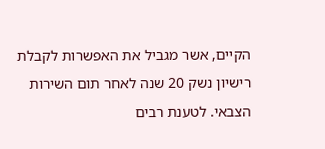הקיים, אשר מגביל את האפשרות לקבלת רישיון נשק 20 שנה לאחר תום השירות הצבאי. לטענת רבים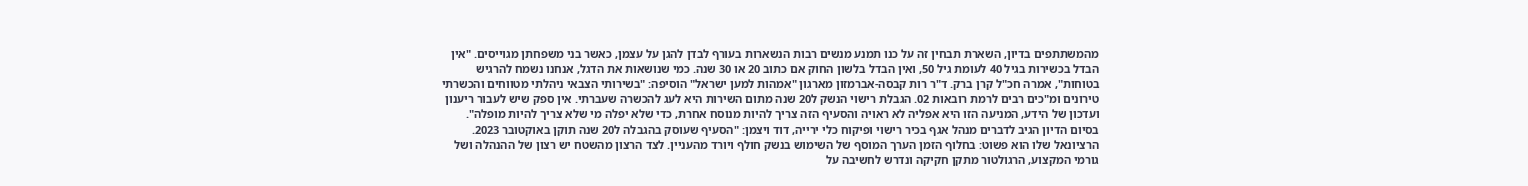מהמשתתפים בדיון, השארת תבחין זה על כנו תמנע מנשים רבות הנשארות בעורף לבדן להגן על עצמן, כאשר בני משפחתן מגוייסים. "אין הבדל בכשירות בגיל 40 לעומת גיל 50, ואין הבדל בלשון החוק אם כתוב 20 או 30 שנה. כמי שנושאות את הדגל, אנחנו נשמח להרגיש בטוחות", אמרה חכ"ל קרן ברק. ד"ר רות קבסה-אברמזון מארגון "אמהות למען ישראל" הוסיפה: "בשירותי הצבאי ניהלתי מטווחים והכשרתי טירונים ומ"כים רבים לרמת רובאות 02. הגבלת רישוי הנשק ל20 שנה מתום השירות היא לעג להכשרה שעברתי. אין ספק שיש לעבור ריענון ועדכון של הידע, המניעה הזו היא אפליה לא ראויה והסעיף הזה צריך להיות מנוסח אחרת, כדי שלא יפלה מי שלא צריך להיות מופלה".  בסיום הדיון הגיב לדברים מנהל אגף בכיר רישוי ופיקוח כלי ירייה, דוד ויצמן: "הסעיף שעוסק בהגבלה ל20 שנה תוקן באוקטובר 2023. הרציונאל שלו הוא פשוט: בחלוף הזמן הערך המוסף של השימוש בנשק חולף ויורד מהעניין. לצד הרצון מהשטח יש רצון של ההנהלה ושל גורמי המקצוע, הרגולטור מתקן חקיקה ונדרש לחשיבה על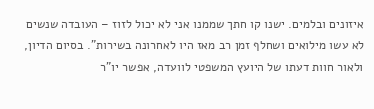איזונים ובלמים. ישנו קו חתך שממנו אני לא יכול לזוז – העובדה שנשים לא עשו מילואים ושחלף זמן רב מאז היו לאחרונה בשירות". בסיום הדיון, ולאור חוות דעתו של היועץ המשפטי לוועדה, אפשר יו"ר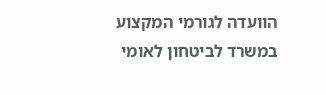הוועדה לגורמי המקצוע במשרד לביטחון לאומי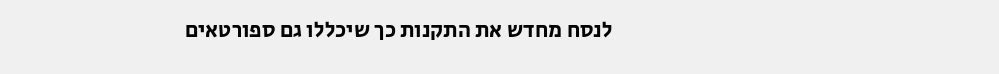לנסח מחדש את התקנות כך שיכללו גם ספורטאים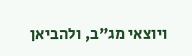ויוצאי מג"ב, ולהביאן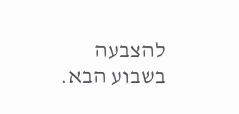להצבעה בשבוע הבא.